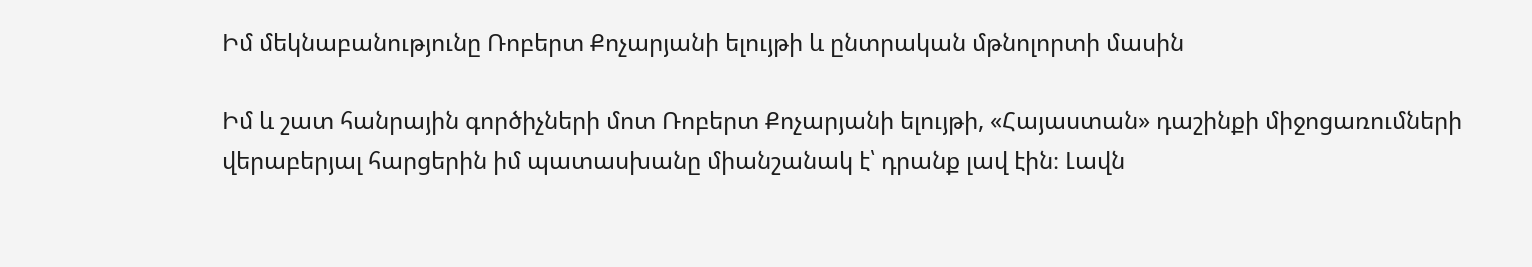Իմ մեկնաբանությունը Ռոբերտ Քոչարյանի ելույթի և ընտրական մթնոլորտի մասին

Իմ և շատ հանրային գործիչների մոտ Ռոբերտ Քոչարյանի ելույթի, «Հայաստան» դաշինքի միջոցառումների վերաբերյալ հարցերին իմ պատասխանը միանշանակ է՝ դրանք լավ էին։ Լավն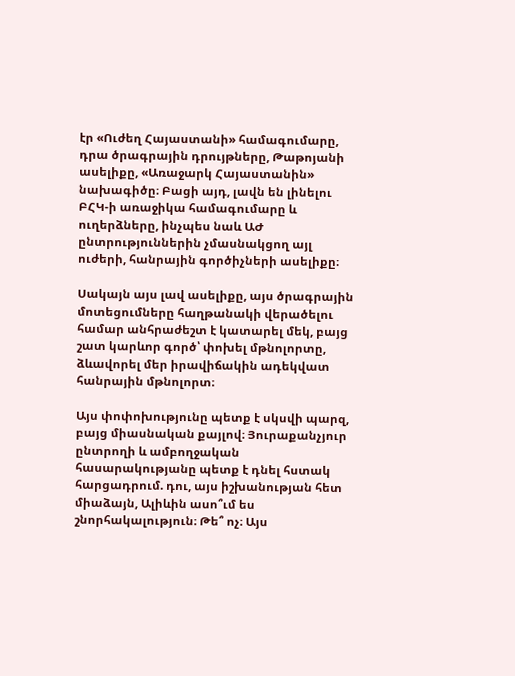էր «Ուժեղ Հայաստանի» համագումարը, դրա ծրագրային դրույթները, Թաթոյանի ասելիքը, «Առաջարկ Հայաստանին» նախագիծը։ Բացի այդ, լավն են լինելու ԲՀԿ-ի առաջիկա համագումարը և ուղերձները, ինչպես նաև ԱԺ ընտրություններին չմասնակցող այլ ուժերի, հանրային գործիչների ասելիքը։

Սակայն այս լավ ասելիքը, այս ծրագրային մոտեցումները հաղթանակի վերածելու համար անհրաժեշտ է կատարել մեկ, բայց շատ կարևոր գործ՝ փոխել մթնոլորտը, ձևավորել մեր իրավիճակին ադեկվատ հանրային մթնոլորտ։

Այս փոփոխությունը պետք է սկսվի պարզ, բայց միասնական քայլով։ Յուրաքանչյուր ընտրողի և ամբողջական հասարակությանը պետք է դնել հստակ հարցադրում. դու, այս իշխանության հետ միաձայն, Ալիևին ասո՞ւմ ես շնորհակալություն։ Թե՞ ոչ։ Այս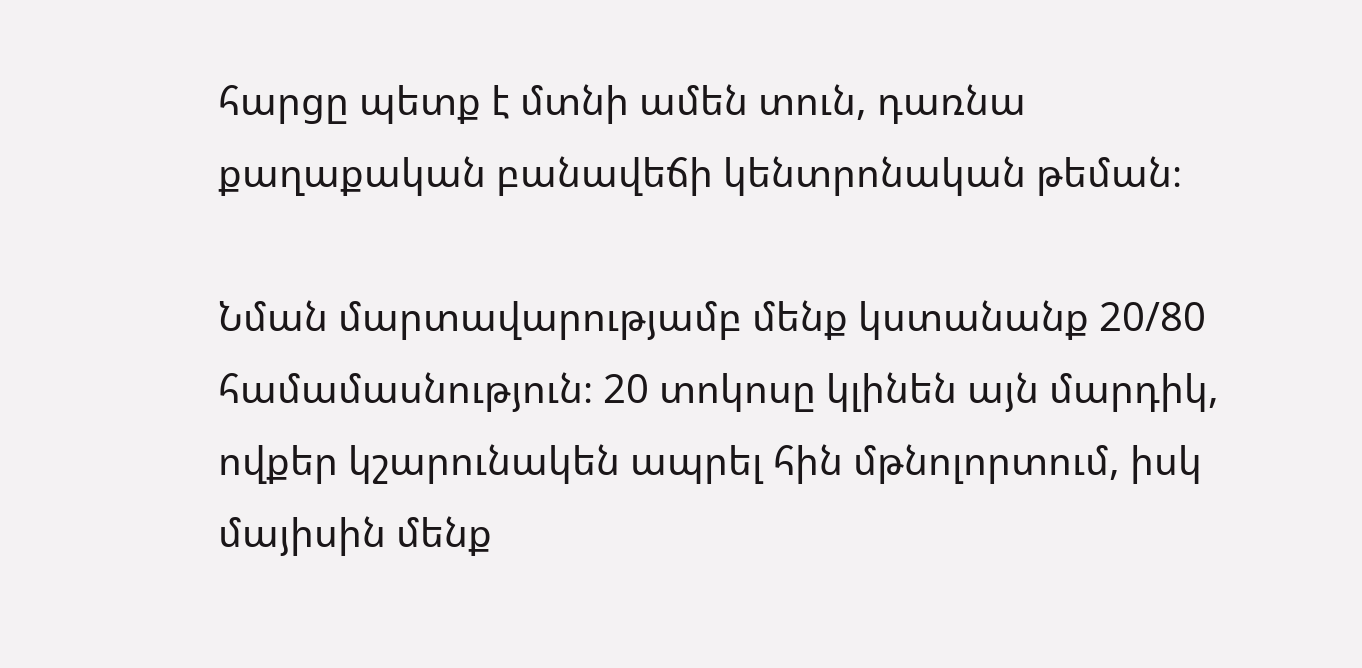հարցը պետք է մտնի ամեն տուն, դառնա քաղաքական բանավեճի կենտրոնական թեման։

Նման մարտավարությամբ մենք կստանանք 20/80 համամասնություն։ 20 տոկոսը կլինեն այն մարդիկ, ովքեր կշարունակեն ապրել հին մթնոլորտում, իսկ մայիսին մենք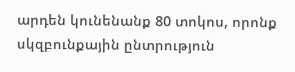արդեն կունենանք 80 տոկոս, որոնք սկզբունքային ընտրություն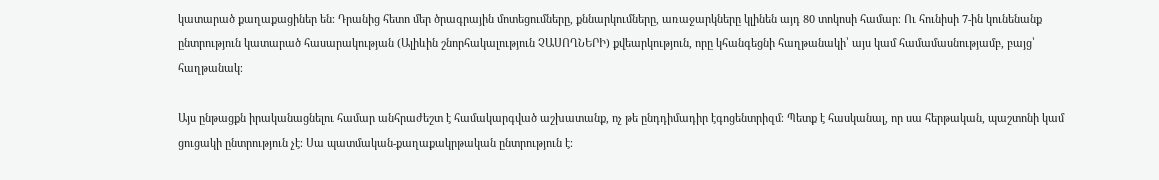կատարած քաղաքացիներ են։ Դրանից հետո մեր ծրագրային մոտեցումները, քննարկումները, առաջարկները կլինեն այդ 80 տոկոսի համար։ Ու հունիսի 7-ին կունենանք ընտրություն կատարած հասարակության (Ալիևին շնորհակալություն ՉԱՍՈՂՆԵՐԻ) քվեարկություն, որը կհանգեցնի հաղթանակի՝ այս կամ համամասնությամբ, բայց՝ հաղթանակ։

Այս ընթացքն իրականացնելու համար անհրաժեշտ է համակարգված աշխատանք, ոչ թե ընդդիմադիր էգոցենտրիզմ։ Պետք է հասկանալ, որ սա հերթական, պաշտոնի կամ ցուցակի ընտրություն չէ։ Սա պատմական-քաղաքակրթական ընտրություն է։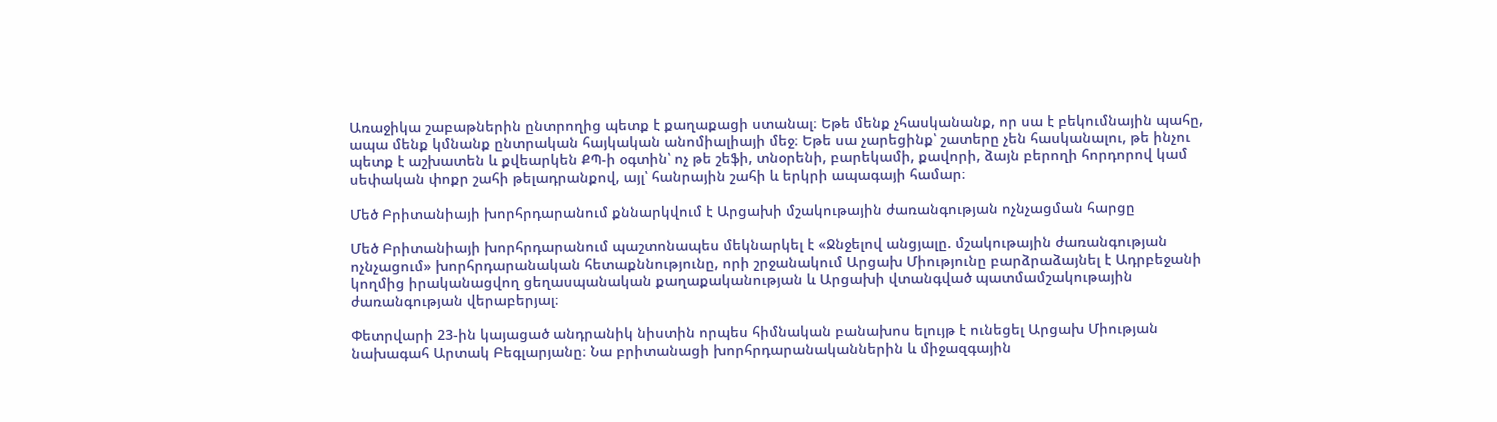Առաջիկա շաբաթներին ընտրողից պետք է քաղաքացի ստանալ։ Եթե մենք չհասկանանք, որ սա է բեկումնային պահը, ապա մենք կմնանք ընտրական հայկական անոմիալիայի մեջ։ Եթե սա չարեցինք՝ շատերը չեն հասկանալու, թե ինչու պետք է աշխատեն և քվեարկեն ՔՊ-ի օգտին՝ ոչ թե շեֆի, տնօրենի, բարեկամի, քավորի, ձայն բերողի հորդորով կամ սեփական փոքր շահի թելադրանքով, այլ՝ հանրային շահի և երկրի ապագայի համար։

Մեծ Բրիտանիայի խորհրդարանում քննարկվում է Արցախի մշակութային ժառանգության ոչնչացման հարցը

Մեծ Բրիտանիայի խորհրդարանում պաշտոնապես մեկնարկել է «Ջնջելով անցյալը. մշակութային ժառանգության ոչնչացում» խորհրդարանական հետաքննությունը, որի շրջանակում Արցախ Միությունը բարձրաձայնել է Ադրբեջանի կողմից իրականացվող ցեղասպանական քաղաքականության և Արցախի վտանգված պատմամշակութային ժառանգության վերաբերյալ։

Փետրվարի 23-ին կայացած անդրանիկ նիստին որպես հիմնական բանախոս ելույթ է ունեցել Արցախ Միության նախագահ Արտակ Բեգլարյանը։ Նա բրիտանացի խորհրդարանականներին և միջազգային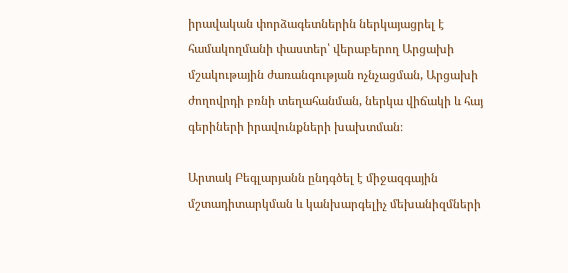իրավական փորձագետներին ներկայացրել է համակողմանի փաստեր՝ վերաբերող Արցախի մշակութային ժառանգության ոչնչացման, Արցախի ժողովրդի բռնի տեղահանման, ներկա վիճակի և հայ գերիների իրավունքների խախտման։

Արտակ Բեգլարյանն ընդգծել է միջազգային մշտադիտարկման և կանխարգելիչ մեխանիզմների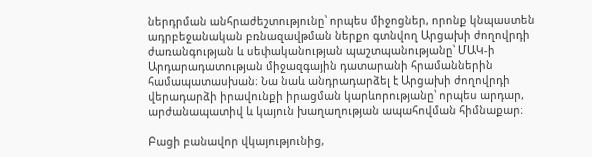ներդրման անհրաժեշտությունը՝ որպես միջոցներ, որոնք կնպաստեն ադրբեջանական բռնազավթման ներքո գտնվող Արցախի ժողովրդի ժառանգության և սեփականության պաշտպանությանը՝ ՄԱԿ-ի Արդարադատության միջազգային դատարանի հրամաններին համապատասխան։ Նա նաև անդրադարձել է Արցախի ժողովրդի վերադարձի իրավունքի իրացման կարևորությանը՝ որպես արդար, արժանապատիվ և կայուն խաղաղության ապահովման հիմնաքար։

Բացի բանավոր վկայությունից,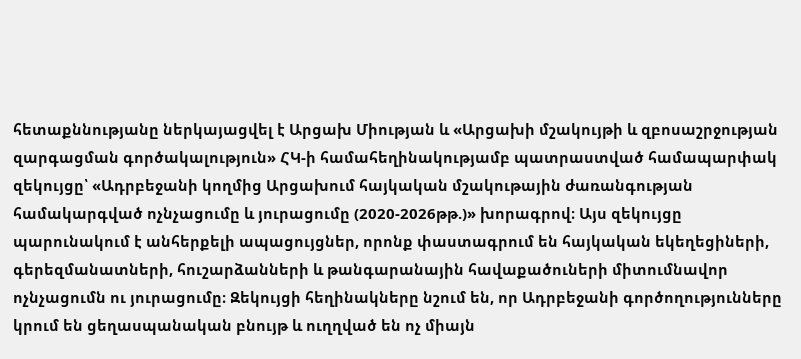հետաքննությանը ներկայացվել է Արցախ Միության և «Արցախի մշակույթի և զբոսաշրջության զարգացման գործակալություն» ՀԿ-ի համահեղինակությամբ պատրաստված համապարփակ զեկույցը՝ «Ադրբեջանի կողմից Արցախում հայկական մշակութային ժառանգության համակարգված ոչնչացումը և յուրացումը (2020-2026թթ.)» խորագրով։ Այս զեկույցը պարունակում է անհերքելի ապացույցներ, որոնք փաստագրում են հայկական եկեղեցիների, գերեզմանատների, հուշարձանների և թանգարանային հավաքածուների միտումնավոր ոչնչացումն ու յուրացումը։ Զեկույցի հեղինակները նշում են, որ Ադրբեջանի գործողությունները կրում են ցեղասպանական բնույթ և ուղղված են ոչ միայն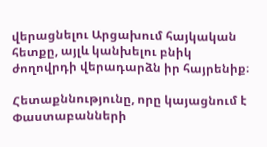վերացնելու Արցախում հայկական հետքը, այլև կանխելու բնիկ ժողովրդի վերադարձն իր հայրենիք։

Հետաքննությունը, որը կայացնում է Փաստաբանների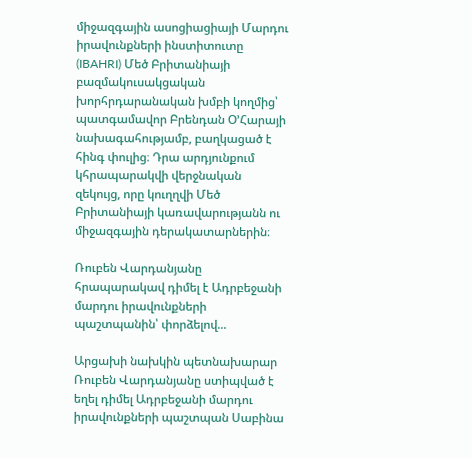միջազգային ասոցիացիայի Մարդու իրավունքների ինստիտուտը (IBAHRI) Մեծ Բրիտանիայի բազմակուսակցական խորհրդարանական խմբի կողմից՝ պատգամավոր Բրենդան Օ’Հարայի նախագահությամբ, բաղկացած է հինգ փուլից։ Դրա արդյունքում կհրապարակվի վերջնական զեկույց, որը կուղղվի Մեծ Բրիտանիայի կառավարությանն ու միջազգային դերակատարներին։

Ռուբեն Վարդանյանը հրապարակավ դիմել է Ադրբեջանի մարդու իրավունքների պաշտպանին՝ փորձելով...

Արցախի նախկին պետնախարար Ռուբեն Վարդանյանը ստիպված է եղել դիմել Ադրբեջանի մարդու իրավունքների պաշտպան Սաբինա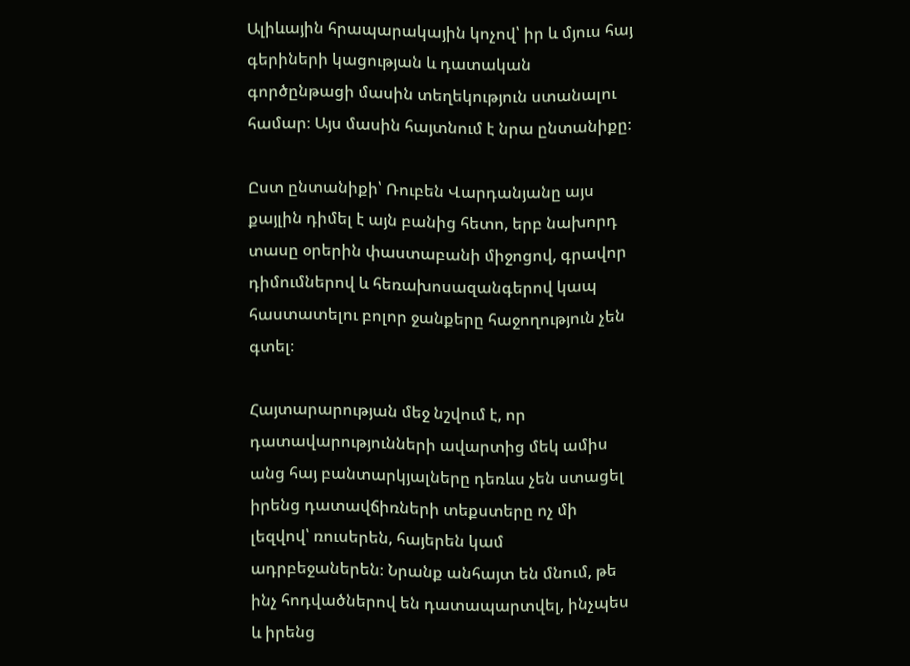Ալիևային հրապարակային կոչով՝ իր և մյուս հայ գերիների կացության և դատական գործընթացի մասին տեղեկություն ստանալու համար։ Այս մասին հայտնում է նրա ընտանիքը։

Ըստ ընտանիքի՝ Ռուբեն Վարդանյանը այս քայլին դիմել է այն բանից հետո, երբ նախորդ տասը օրերին փաստաբանի միջոցով, գրավոր դիմումներով և հեռախոսազանգերով կապ հաստատելու բոլոր ջանքերը հաջողություն չեն գտել։

Հայտարարության մեջ նշվում է, որ դատավարությունների ավարտից մեկ ամիս անց հայ բանտարկյալները դեռևս չեն ստացել իրենց դատավճիռների տեքստերը ոչ մի լեզվով՝ ռուսերեն, հայերեն կամ ադրբեջաներեն։ Նրանք անհայտ են մնում, թե ինչ հոդվածներով են դատապարտվել, ինչպես և իրենց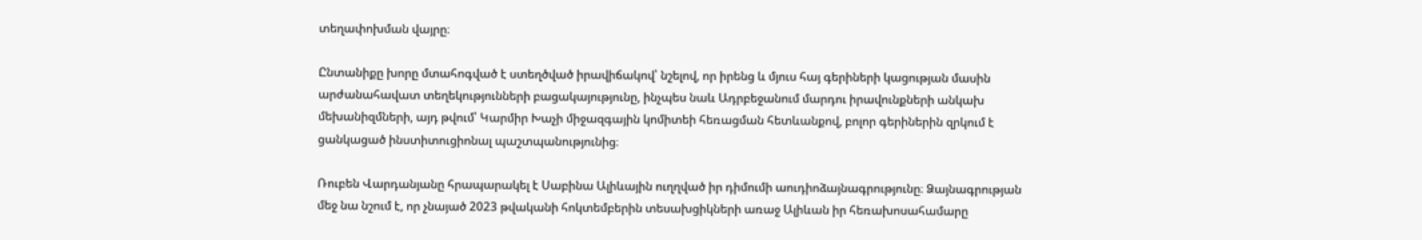տեղափոխման վայրը։

Ընտանիքը խորը մտահոգված է ստեղծված իրավիճակով՝ նշելով, որ իրենց և մյուս հայ գերիների կացության մասին արժանահավատ տեղեկությունների բացակայությունը, ինչպես նաև Ադրբեջանում մարդու իրավունքների անկախ մեխանիզմների, այդ թվում՝ Կարմիր Խաչի միջազգային կոմիտեի հեռացման հետևանքով, բոլոր գերիներին զրկում է ցանկացած ինստիտուցիոնալ պաշտպանությունից։

Ռուբեն Վարդանյանը հրապարակել է Սաբինա Ալիևային ուղղված իր դիմումի աուդիոձայնագրությունը։ Ձայնագրության մեջ նա նշում է, որ չնայած 2023 թվականի հոկտեմբերին տեսախցիկների առաջ Ալիևան իր հեռախոսահամարը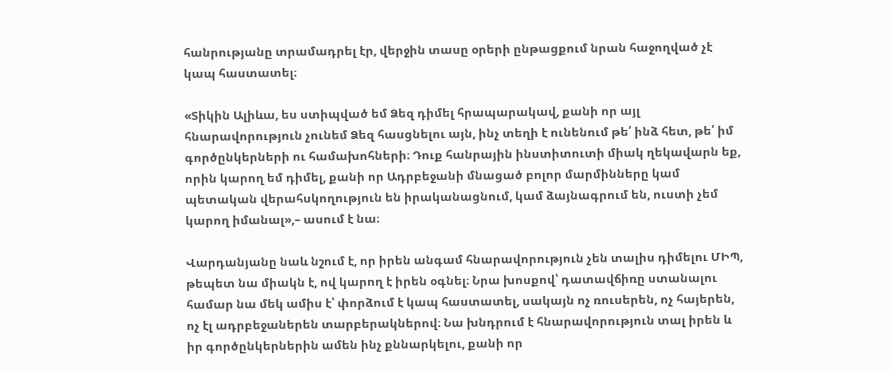հանրությանը տրամադրել էր, վերջին տասը օրերի ընթացքում նրան հաջողված չէ կապ հաստատել։

«Տիկին Ալիևա, ես ստիպված եմ Ձեզ դիմել հրապարակավ, քանի որ այլ հնարավորություն չունեմ Ձեզ հասցնելու այն, ինչ տեղի է ունենում թե՛ ինձ հետ, թե՛ իմ գործընկերների ու համախոհների։ Դուք հանրային ինստիտուտի միակ ղեկավարն եք, որին կարող եմ դիմել, քանի որ Ադրբեջանի մնացած բոլոր մարմինները կամ պետական վերահսկողություն են իրականացնում, կամ ձայնագրում են, ուստի չեմ կարող իմանալ»,– ասում է նա։

Վարդանյանը նաև նշում է, որ իրեն անգամ հնարավորություն չեն տալիս դիմելու ՄԻՊ, թեպետ նա միակն է, ով կարող է իրեն օգնել։ Նրա խոսքով՝ դատավճիռը ստանալու համար նա մեկ ամիս է՝ փորձում է կապ հաստատել, սակայն ոչ ռուսերեն, ոչ հայերեն, ոչ էլ ադրբեջաներեն տարբերակներով։ Նա խնդրում է հնարավորություն տալ իրեն և իր գործընկերներին ամեն ինչ քննարկելու, քանի որ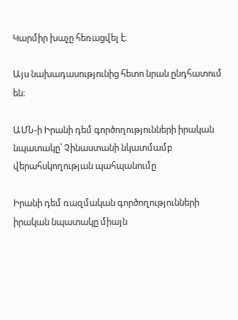Կարմիր խաչը հեռացվել է։

Այս նախադասությունից հետո նրան ընդհատում են։

ԱՄՆ-ի Իրանի դեմ գործողությունների իրական նպատակը՝ Չինաստանի նկատմամբ վերահսկողության պահպանումը

Իրանի դեմ ռազմական գործողությունների իրական նպատակը միայն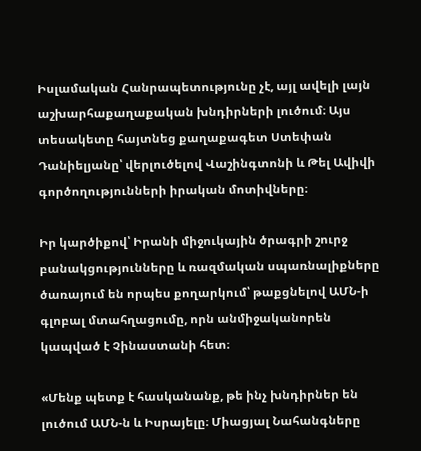Իսլամական Հանրապետությունը չէ, այլ ավելի լայն աշխարհաքաղաքական խնդիրների լուծում։ Այս տեսակետը հայտնեց քաղաքագետ Ստեփան Դանիելյանը՝ վերլուծելով Վաշինգտոնի և Թել Ավիվի գործողությունների իրական մոտիվները։

Իր կարծիքով՝ Իրանի միջուկային ծրագրի շուրջ բանակցությունները և ռազմական սպառնալիքները ծառայում են որպես քողարկում՝ թաքցնելով ԱՄՆ-ի գլոբալ մտահղացումը, որն անմիջականորեն կապված է Չինաստանի հետ։

«Մենք պետք է հասկանանք, թե ինչ խնդիրներ են լուծում ԱՄՆ-ն և Իսրայելը։ Միացյալ Նահանգները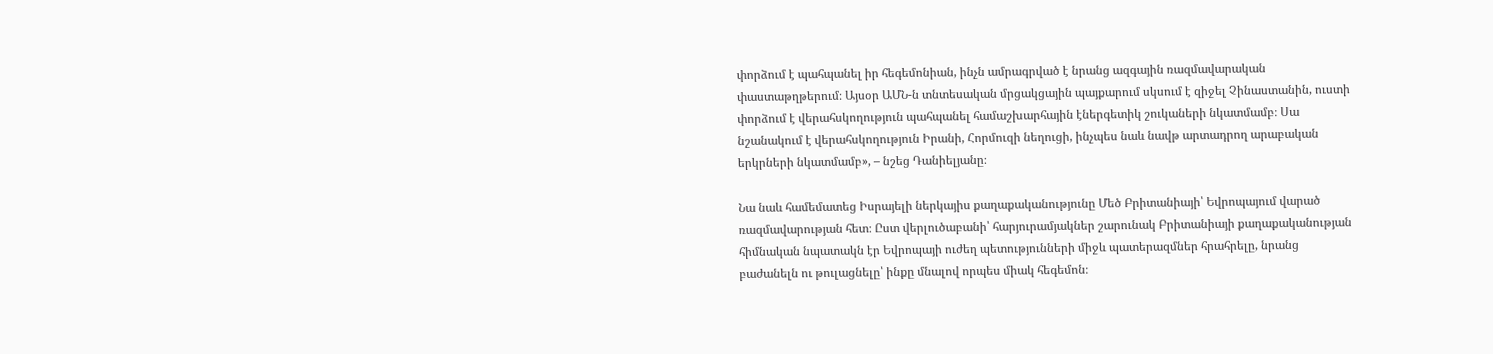փորձում է պահպանել իր հեգեմոնիան, ինչն ամրագրված է նրանց ազգային ռազմավարական փաստաթղթերում։ Այսօր ԱՄՆ-ն տնտեսական մրցակցային պայքարում սկսում է զիջել Չինաստանին, ուստի փորձում է վերահսկողություն պահպանել համաշխարհային էներգետիկ շուկաների նկատմամբ։ Սա նշանակում է վերահսկողություն Իրանի, Հորմուզի նեղուցի, ինչպես նաև նավթ արտադրող արաբական երկրների նկատմամբ», – նշեց Դանիելյանը։

Նա նաև համեմատեց Իսրայելի ներկայիս քաղաքականությունը Մեծ Բրիտանիայի՝ Եվրոպայում վարած ռազմավարության հետ։ Ըստ վերլուծաբանի՝ հարյուրամյակներ շարունակ Բրիտանիայի քաղաքականության հիմնական նպատակն էր Եվրոպայի ուժեղ պետությունների միջև պատերազմներ հրահրելը, նրանց բաժանելն ու թուլացնելը՝ ինքը մնալով որպես միակ հեգեմոն։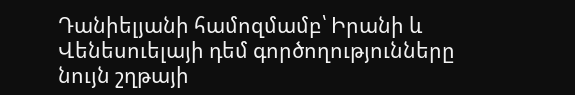Դանիելյանի համոզմամբ՝ Իրանի և Վենեսուելայի դեմ գործողությունները նույն շղթայի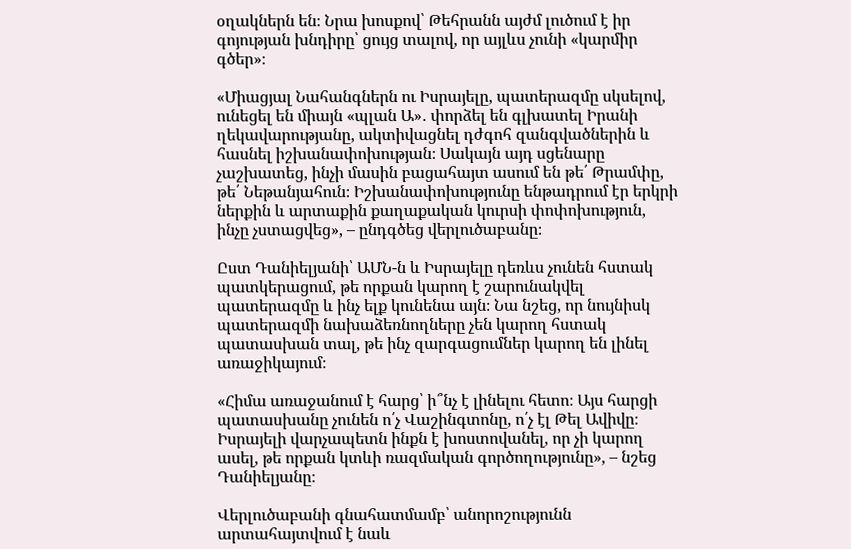օղակներն են։ Նրա խոսքով՝ Թեհրանն այժմ լուծում է իր գոյության խնդիրը՝ ցույց տալով, որ այլևս չունի «կարմիր գծեր»։

«Միացյալ Նահանգներն ու Իսրայելը, պատերազմը սկսելով, ունեցել են միայն «պլան Ա»․ փորձել են գլխատել Իրանի ղեկավարությանը, ակտիվացնել դժգոհ զանգվածներին և հասնել իշխանափոխության։ Սակայն այդ սցենարը չաշխատեց, ինչի մասին բացահայտ ասում են թե՛ Թրամփը, թե՛ Նեթանյահուն։ Իշխանափոխությունը ենթադրում էր երկրի ներքին և արտաքին քաղաքական կուրսի փոփոխություն, ինչը չստացվեց», – ընդգծեց վերլուծաբանը։

Ըստ Դանիելյանի՝ ԱՄՆ-ն և Իսրայելը դեռևս չունեն հստակ պատկերացում, թե որքան կարող է շարունակվել պատերազմը և ինչ ելք կունենա այն։ Նա նշեց, որ նույնիսկ պատերազմի նախաձեռնողները չեն կարող հստակ պատասխան տալ, թե ինչ զարգացումներ կարող են լինել առաջիկայում։

«Հիմա առաջանում է հարց՝ ի՞նչ է լինելու հետո։ Այս հարցի պատասխանը չունեն ո՛չ Վաշինգտոնը, ո՛չ էլ Թել Ավիվը։ Իսրայելի վարչապետն ինքն է խոստովանել, որ չի կարող ասել, թե որքան կտևի ռազմական գործողությունը», – նշեց Դանիելյանը։

Վերլուծաբանի գնահատմամբ՝ անորոշությունն արտահայտվում է նաև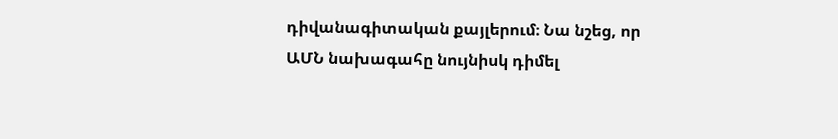դիվանագիտական քայլերում։ Նա նշեց, որ ԱՄՆ նախագահը նույնիսկ դիմել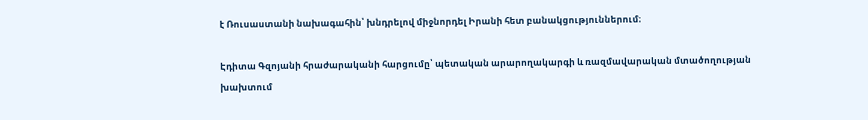է Ռուսաստանի նախագահին՝ խնդրելով միջնորդել Իրանի հետ բանակցություններում։

Էդիտա Գզոյանի հրաժարականի հարցումը՝ պետական արարողակարգի և ռազմավարական մտածողության խախտում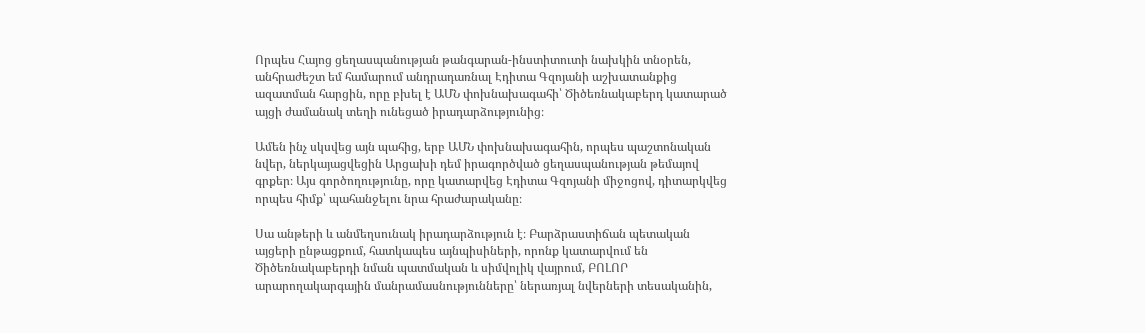Որպես Հայոց ցեղասպանության թանգարան-ինստիտուտի նախկին տնօրեն, անհրաժեշտ եմ համարում անդրադառնալ Էդիտա Գզոյանի աշխատանքից ազատման հարցին, որը բխել է ԱՄՆ փոխնախագահի՝ Ծիծեռնակաբերդ կատարած այցի ժամանակ տեղի ունեցած իրադարձությունից։

Ամեն ինչ սկսվեց այն պահից, երբ ԱՄՆ փոխնախագահին, որպես պաշտոնական նվեր, ներկայացվեցին Արցախի դեմ իրագործված ցեղասպանության թեմայով գրքեր։ Այս գործողությունը, որը կատարվեց Էդիտա Գզոյանի միջոցով, դիտարկվեց որպես հիմք՝ պահանջելու նրա հրաժարականը։

Սա անթերի և անմեղսունակ իրադարձություն է։ Բարձրաստիճան պետական այցերի ընթացքում, հատկապես այնպիսիների, որոնք կատարվում են Ծիծեռնակաբերդի նման պատմական և սիմվոլիկ վայրում, ԲՈԼՈՐ արարողակարգային մանրամասնությունները՝ ներառյալ նվերների տեսականին,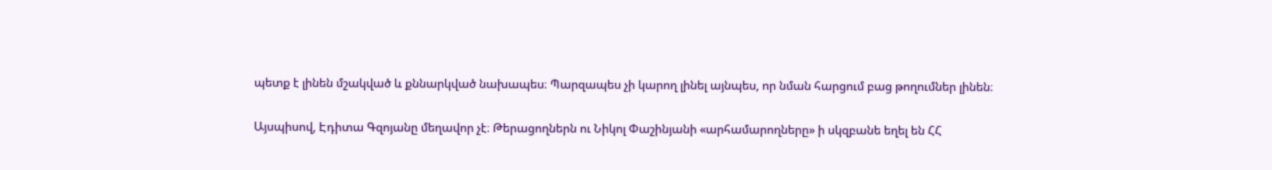պետք է լինեն մշակված և քննարկված նախապես։ Պարզապես չի կարող լինել այնպես, որ նման հարցում բաց թողումներ լինեն։

Այսպիսով, Էդիտա Գզոյանը մեղավոր չէ։ Թերացողներն ու Նիկոլ Փաշինյանի «արհամարողները» ի սկզբանե եղել են ՀՀ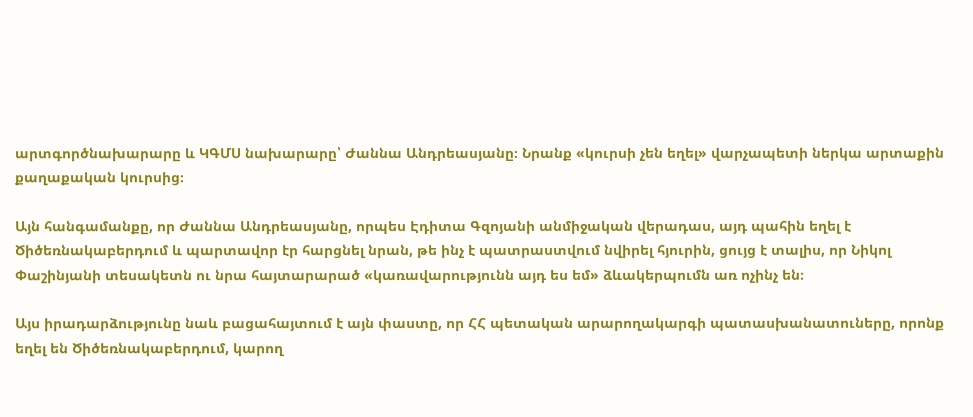արտգործնախարարը և ԿԳՄՍ նախարարը՝ Ժաննա Անդրեասյանը։ Նրանք «կուրսի չեն եղել» վարչապետի ներկա արտաքին քաղաքական կուրսից։

Այն հանգամանքը, որ Ժաննա Անդրեասյանը, որպես Էդիտա Գզոյանի անմիջական վերադաս, այդ պահին եղել է Ծիծեռնակաբերդում և պարտավոր էր հարցնել նրան, թե ինչ է պատրաստվում նվիրել հյուրին, ցույց է տալիս, որ Նիկոլ Փաշինյանի տեսակետն ու նրա հայտարարած «կառավարությունն այդ ես եմ» ձևակերպումն առ ոչինչ են։

Այս իրադարձությունը նաև բացահայտում է այն փաստը, որ ՀՀ պետական արարողակարգի պատասխանատուները, որոնք եղել են Ծիծեռնակաբերդում, կարող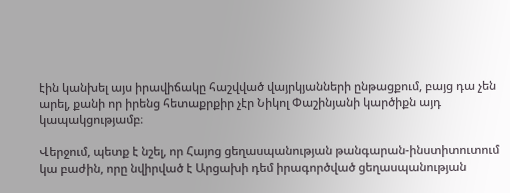էին կանխել այս իրավիճակը հաշվված վայրկյանների ընթացքում, բայց դա չեն արել, քանի որ իրենց հետաքրքիր չէր Նիկոլ Փաշինյանի կարծիքն այդ կապակցությամբ։

Վերջում, պետք է նշել, որ Հայոց ցեղասպանության թանգարան-ինստիտուտում կա բաժին, որը նվիրված է Արցախի դեմ իրագործված ցեղասպանության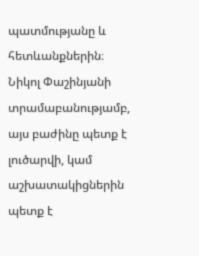պատմությանը և հետևանքներին։ Նիկոլ Փաշինյանի տրամաբանությամբ, այս բաժինը պետք է լուծարվի, կամ աշխատակիցներին պետք է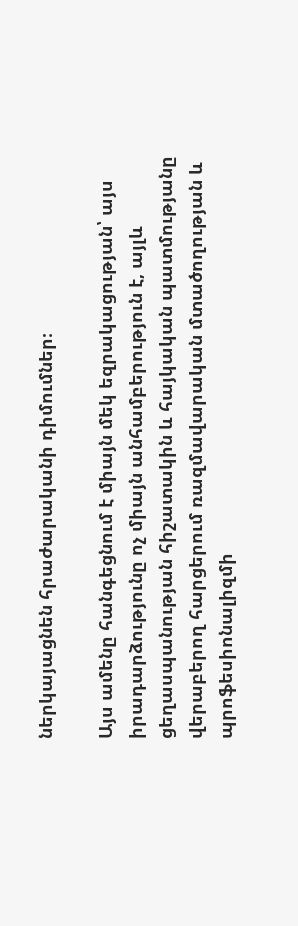ներկայացնեն հրաժարականի դիմումներ։

Այս ամենը հանգեցնում է միայն մեկ եզրակացության՝ այս իրադարձությունը ոչ միայն անհամբերություն է, այլև ցեղասպանության հիշատակին և հայկական պատմությանը վերաբերող հարցերում ռազմավարական մտածողության և պրոֆեսիոնալիզմի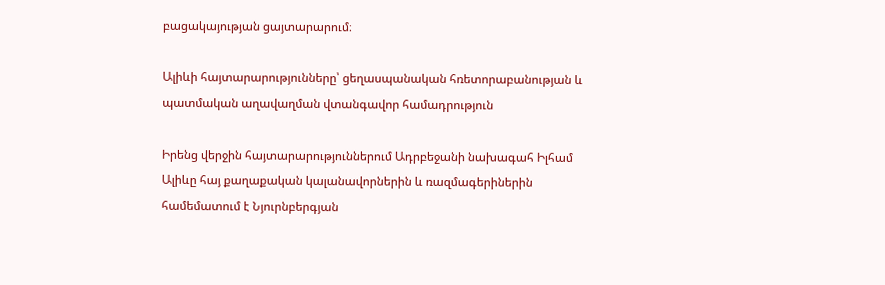բացակայության ցայտարարում։

Ալիևի հայտարարությունները՝ ցեղասպանական հռետորաբանության և պատմական աղավաղման վտանգավոր համադրություն

Իրենց վերջին հայտարարություններում Ադրբեջանի նախագահ Իլհամ Ալիևը հայ քաղաքական կալանավորներին և ռազմագերիներին համեմատում է Նյուրնբերգյան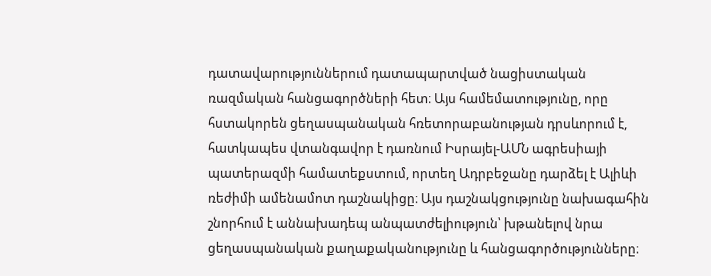դատավարություններում դատապարտված նացիստական ռազմական հանցագործների հետ։ Այս համեմատությունը, որը հստակորեն ցեղասպանական հռետորաբանության դրսևորում է, հատկապես վտանգավոր է դառնում Իսրայել-ԱՄՆ ագրեսիայի պատերազմի համատեքստում, որտեղ Ադրբեջանը դարձել է Ալիևի ռեժիմի ամենամոտ դաշնակիցը։ Այս դաշնակցությունը նախագահին շնորհում է աննախադեպ անպատժելիություն՝ խթանելով նրա ցեղասպանական քաղաքականությունը և հանցագործությունները։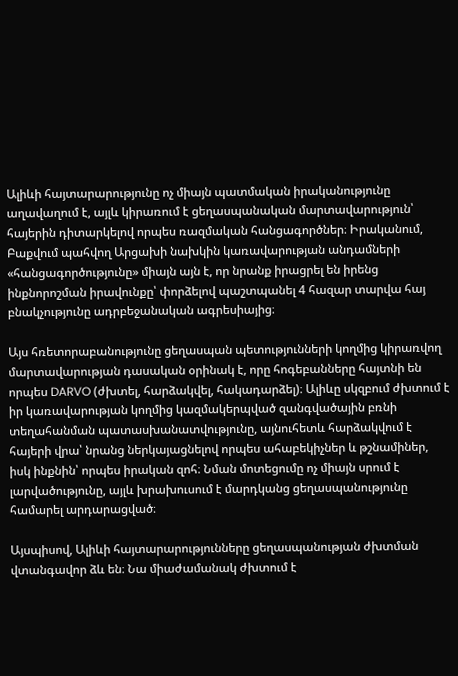Ալիևի հայտարարությունը ոչ միայն պատմական իրականությունը աղավաղում է, այլև կիրառում է ցեղասպանական մարտավարություն՝ հայերին դիտարկելով որպես ռազմական հանցագործներ։ Իրականում, Բաքվում պահվող Արցախի նախկին կառավարության անդամների «հանցագործությունը» միայն այն է, որ նրանք իրացրել են իրենց ինքնորոշման իրավունքը՝ փորձելով պաշտպանել 4 հազար տարվա հայ բնակչությունը ադրբեջանական ագրեսիայից։

Այս հռետորաբանությունը ցեղասպան պետությունների կողմից կիրառվող մարտավարության դասական օրինակ է, որը հոգեբանները հայտնի են որպես DARVO (ժխտել, հարձակվել, հակադարձել)։ Ալիևը սկզբում ժխտում է իր կառավարության կողմից կազմակերպված զանգվածային բռնի տեղահանման պատասխանատվությունը, այնուհետև հարձակվում է հայերի վրա՝ նրանց ներկայացնելով որպես ահաբեկիչներ և թշնամիներ, իսկ ինքնին՝ որպես իրական զոհ։ Նման մոտեցումը ոչ միայն սրում է լարվածությունը, այլև խրախուսում է մարդկանց ցեղասպանությունը համարել արդարացված։

Այսպիսով, Ալիևի հայտարարությունները ցեղասպանության ժխտման վտանգավոր ձև են։ Նա միաժամանակ ժխտում է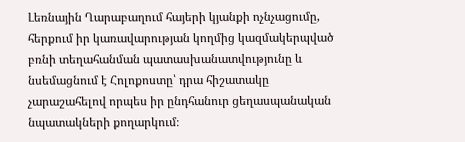Լեռնային Ղարաբաղում հայերի կյանքի ոչնչացումը, հերքում իր կառավարության կողմից կազմակերպված բռնի տեղահանման պատասխանատվությունը և նսեմացնում է Հոլոքոստը՝ դրա հիշատակը չարաշահելով որպես իր ընդհանուր ցեղասպանական նպատակների քողարկում։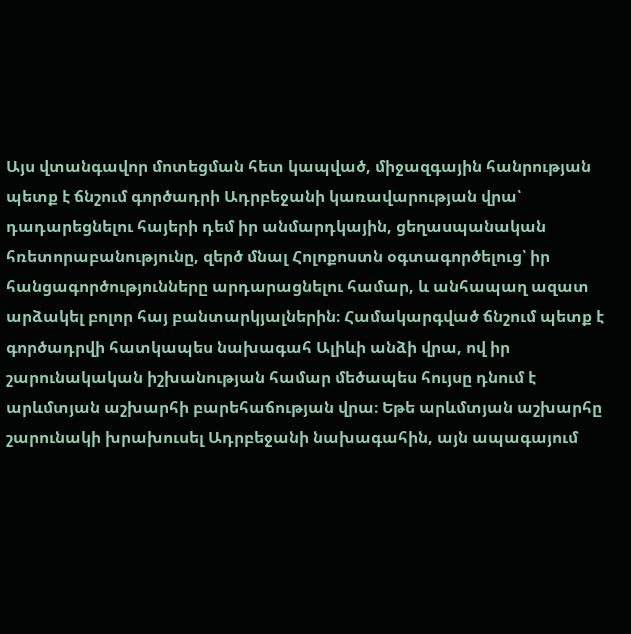Այս վտանգավոր մոտեցման հետ կապված, միջազգային հանրության պետք է ճնշում գործադրի Ադրբեջանի կառավարության վրա՝ դադարեցնելու հայերի դեմ իր անմարդկային, ցեղասպանական հռետորաբանությունը, զերծ մնալ Հոլոքոստն օգտագործելուց՝ իր հանցագործությունները արդարացնելու համար, և անհապաղ ազատ արձակել բոլոր հայ բանտարկյալներին։ Համակարգված ճնշում պետք է գործադրվի հատկապես նախագահ Ալիևի անձի վրա, ով իր շարունակական իշխանության համար մեծապես հույսը դնում է արևմտյան աշխարհի բարեհաճության վրա։ Եթե արևմտյան աշխարհը շարունակի խրախուսել Ադրբեջանի նախագահին, այն ապագայում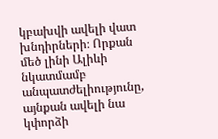կբախվի ավելի վատ խնդիրների։ Որքան մեծ լինի Ալիևի նկատմամբ անպատժելիությունը, այնքան ավելի նա կփորձի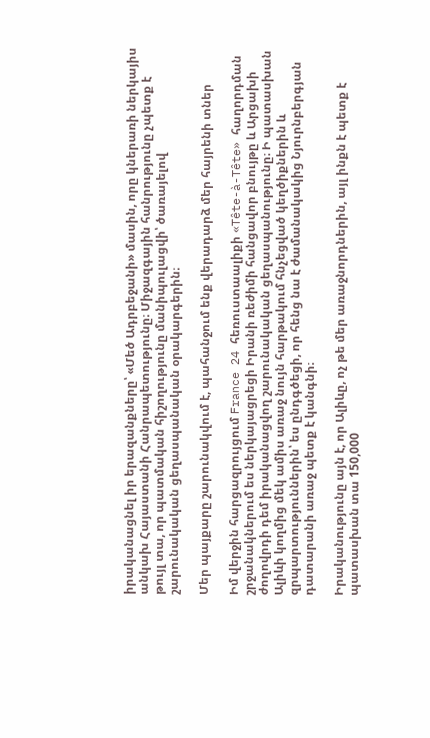իրականացնել իր երազանքները՝ «Մեծ Ադրբեջանի» մասին, որը կներառի ներկայիս անկախ Հայաստանի Հանրապետությունը։ Միջազգային հանրությունը չպետք է թույլ տա, որ պատմական հիշողությունը մանիպուլացվի՝ ծառայելով շարունակական ցեղասպանական օրակարգերին։

Մեր պայքարը շարունակվում է, պահանջում ենք վերադարձ մեր հայրենի տներ

Իմ վերջին հարցազրույցում France 24 հեռուստաալիքի «Tête-à-Tête» հաղորդման շրջանակներում ես ներկայացրեցի Իրանի ռեժիմի հանցավոր բնույթը և Արցախի ժողովրդի դեմ իրականացվող շարունակական ցեղասպանությունը։ Ի պատասխան Ալիևի կողմից մեկ ամիս առաջ նույն հարթակում հնչեցված կեղծիքներին և զրպարտություններին՝ ես ընդգծեցի, որ հենց նա է ժամանակակից Նյուրնբերգյան դատարանի առաջ պետք է կանգնի։

Իրականությունը այն է, որ Ալիևը, ոչ թե մեր առաջնորդներին, այլ ինքն է պետք է պատասխան տա 150,000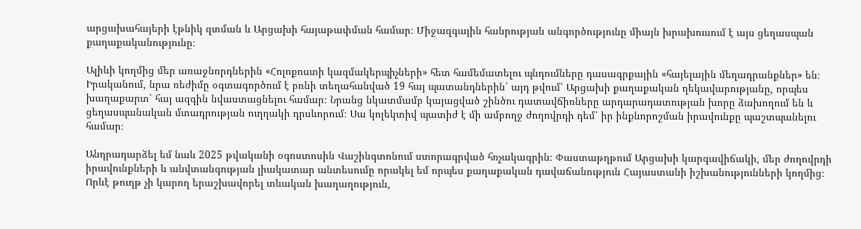արցախահայերի էթնիկ զտման և Արցախի հայաթափման համար։ Միջազգային հանրության անգործությունը միայն խրախուսում է այս ցեղասպան քաղաքականությունը։

Ալիևի կողմից մեր առաջնորդներին «Հոլոքոստի կազմակերպիչների» հետ համեմատելու պնդումները դասագրքային «հայելային մեղադրանքներ» են։ Իրականում, նրա ռեժիմը օգտագործում է բռնի տեղահանված 19 հայ պատանդներին՝ այդ թվում՝ Արցախի քաղաքական ղեկավարությանը, որպես խաղաքարտ՝ հայ ազգին նվաստացնելու համար։ Նրանց նկատմամբ կայացված շինծու դատավճիռները արդարադատության խորը ձախողում են և ցեղասպանական մտադրության ուղղակի դրսևորում։ Սա կոլեկտիվ պատիժ է մի ամբողջ ժողովրդի դեմ՝ իր ինքնորոշման իրավունքը պաշտպանելու համար։

Անդրադարձել եմ նաև 2025 թվականի օգոստոսին Վաշինգտոնում ստորագրված հռչակագրին։ Փաստաթղթում Արցախի կարգավիճակի, մեր ժողովրդի իրավունքների և անվտանգության լիակատար անտեսումը որակել եմ որպես քաղաքական դավաճանություն Հայաստանի իշխանությունների կողմից։ Որևէ թուղթ չի կարող երաշխավորել տևական խաղաղություն,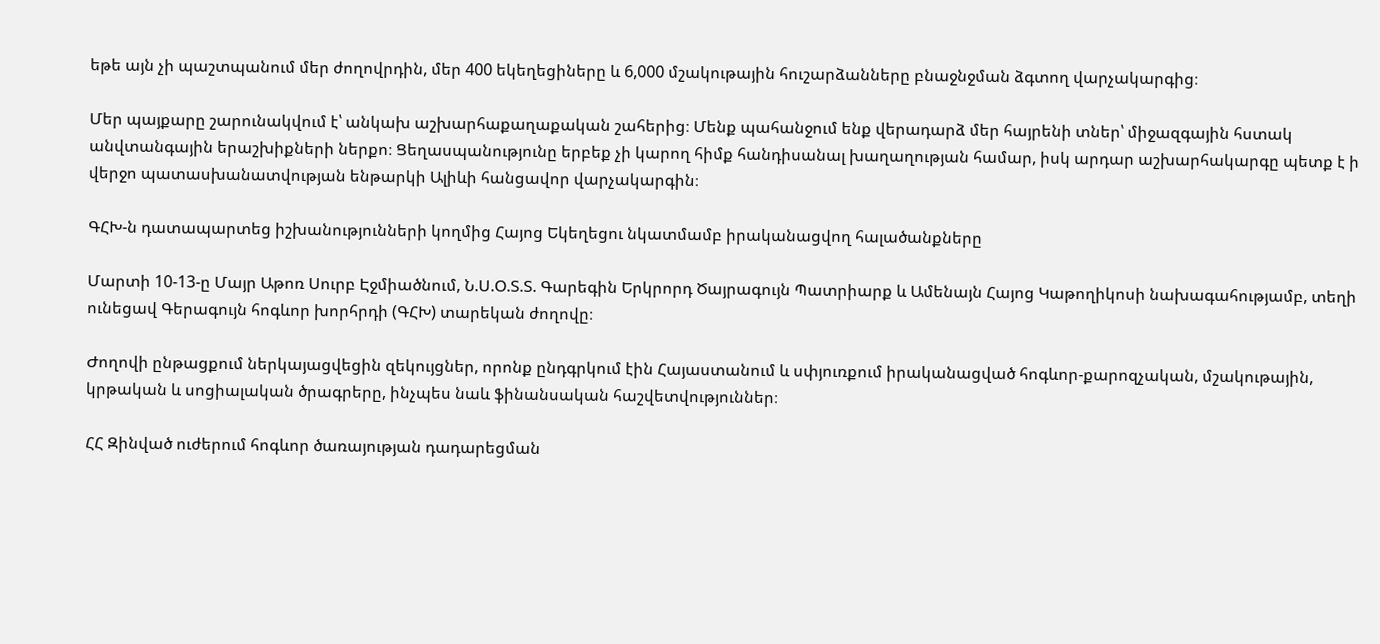եթե այն չի պաշտպանում մեր ժողովրդին, մեր 400 եկեղեցիները և 6,000 մշակութային հուշարձանները բնաջնջման ձգտող վարչակարգից։

Մեր պայքարը շարունակվում է՝ անկախ աշխարհաքաղաքական շահերից։ Մենք պահանջում ենք վերադարձ մեր հայրենի տներ՝ միջազգային հստակ անվտանգային երաշխիքների ներքո։ Ցեղասպանությունը երբեք չի կարող հիմք հանդիսանալ խաղաղության համար, իսկ արդար աշխարհակարգը պետք է ի վերջո պատասխանատվության ենթարկի Ալիևի հանցավոր վարչակարգին։

ԳՀԽ-ն դատապարտեց իշխանությունների կողմից Հայոց Եկեղեցու նկատմամբ իրականացվող հալածանքները

Մարտի 10-13-ը Մայր Աթոռ Սուրբ Էջմիածնում, Ն.Ս.Օ.Տ.Տ. Գարեգին Երկրորդ Ծայրագույն Պատրիարք և Ամենայն Հայոց Կաթողիկոսի նախագահությամբ, տեղի ունեցավ Գերագույն հոգևոր խորհրդի (ԳՀԽ) տարեկան ժողովը։

Ժողովի ընթացքում ներկայացվեցին զեկույցներ, որոնք ընդգրկում էին Հայաստանում և սփյուռքում իրականացված հոգևոր-քարոզչական, մշակութային, կրթական և սոցիալական ծրագրերը, ինչպես նաև ֆինանսական հաշվետվություններ։

ՀՀ Զինված ուժերում հոգևոր ծառայության դադարեցման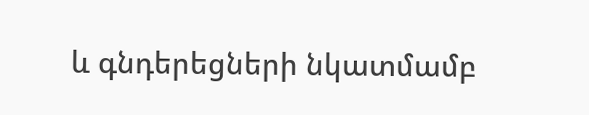և գնդերեցների նկատմամբ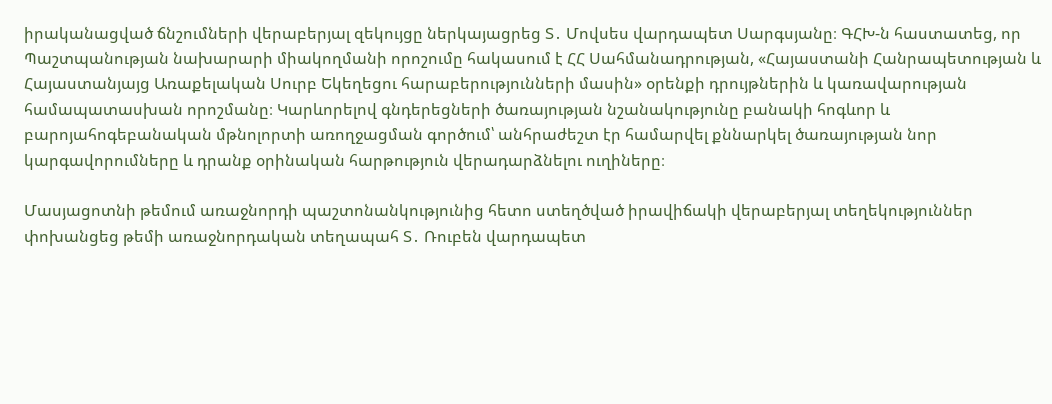իրականացված ճնշումների վերաբերյալ զեկույցը ներկայացրեց Տ․ Մովսես վարդապետ Սարգսյանը։ ԳՀԽ-ն հաստատեց, որ Պաշտպանության նախարարի միակողմանի որոշումը հակասում է ՀՀ Սահմանադրության, «Հայաստանի Հանրապետության և Հայաստանյայց Առաքելական Սուրբ Եկեղեցու հարաբերությունների մասին» օրենքի դրույթներին և կառավարության համապատասխան որոշմանը։ Կարևորելով գնդերեցների ծառայության նշանակությունը բանակի հոգևոր և բարոյահոգեբանական մթնոլորտի առողջացման գործում՝ անհրաժեշտ էր համարվել քննարկել ծառայության նոր կարգավորումները և դրանք օրինական հարթություն վերադարձնելու ուղիները։

Մասյացոտնի թեմում առաջնորդի պաշտոնանկությունից հետո ստեղծված իրավիճակի վերաբերյալ տեղեկություններ փոխանցեց թեմի առաջնորդական տեղապահ Տ․ Ռուբեն վարդապետ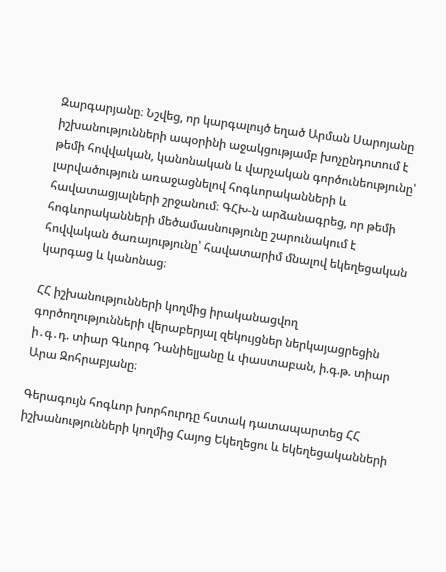Զարգարյանը։ Նշվեց, որ կարգալույծ եղած Արման Սարոյանը իշխանությունների ապօրինի աջակցությամբ խոչընդոտում է թեմի հովվական, կանոնական և վարչական գործունեությունը՝ լարվածություն առաջացնելով հոգևորականների և հավատացյալների շրջանում։ ԳՀԽ-ն արձանագրեց, որ թեմի հոգևորականների մեծամասնությունը շարունակում է հովվական ծառայությունը՝ հավատարիմ մնալով եկեղեցական կարգաց և կանոնաց։

ՀՀ իշխանությունների կողմից իրականացվող գործողությունների վերաբերյալ զեկույցներ ներկայացրեցին ի․գ․դ. տիար Գևորգ Դանիելյանը և փաստաբան, ի.գ.թ. տիար Արա Զոհրաբյանը։

Գերագույն հոգևոր խորհուրդը հստակ դատապարտեց ՀՀ իշխանությունների կողմից Հայոց Եկեղեցու և եկեղեցականների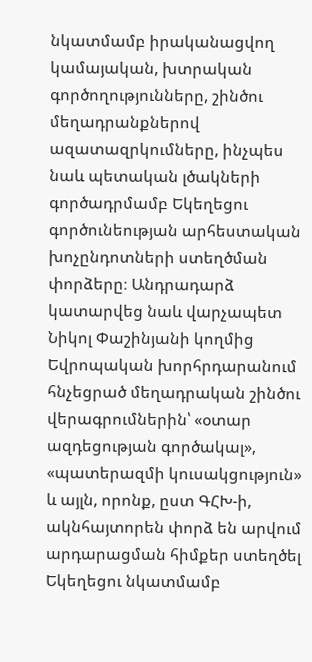նկատմամբ իրականացվող կամայական, խտրական գործողությունները, շինծու մեղադրանքներով ազատազրկումները, ինչպես նաև պետական լծակների գործադրմամբ Եկեղեցու գործունեության արհեստական խոչընդոտների ստեղծման փորձերը։ Անդրադարձ կատարվեց նաև վարչապետ Նիկոլ Փաշինյանի կողմից Եվրոպական խորհրդարանում հնչեցրած մեղադրական շինծու վերագրումներին՝ «օտար ազդեցության գործակալ», «պատերազմի կուսակցություն» և այլն, որոնք, ըստ ԳՀԽ-ի, ակնհայտորեն փորձ են արվում արդարացման հիմքեր ստեղծել Եկեղեցու նկատմամբ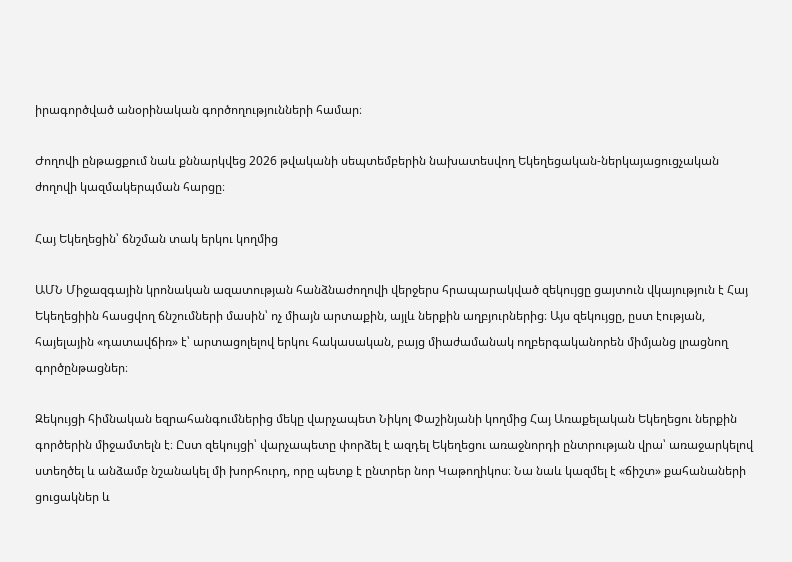իրագործված անօրինական գործողությունների համար։

Ժողովի ընթացքում նաև քննարկվեց 2026 թվականի սեպտեմբերին նախատեսվող Եկեղեցական-ներկայացուցչական ժողովի կազմակերպման հարցը։

Հայ Եկեղեցին՝ ճնշման տակ երկու կողմից

ԱՄՆ Միջազգային կրոնական ազատության հանձնաժողովի վերջերս հրապարակված զեկույցը ցայտուն վկայություն է Հայ Եկեղեցիին հասցվող ճնշումների մասին՝ ոչ միայն արտաքին, այլև ներքին աղբյուրներից։ Այս զեկույցը, ըստ էության, հայելային «դատավճիռ» է՝ արտացոլելով երկու հակասական, բայց միաժամանակ ողբերգականորեն միմյանց լրացնող գործընթացներ։

Զեկույցի հիմնական եզրահանգումներից մեկը վարչապետ Նիկոլ Փաշինյանի կողմից Հայ Առաքելական Եկեղեցու ներքին գործերին միջամտելն է։ Ըստ զեկույցի՝ վարչապետը փորձել է ազդել Եկեղեցու առաջնորդի ընտրության վրա՝ առաջարկելով ստեղծել և անձամբ նշանակել մի խորհուրդ, որը պետք է ընտրեր նոր Կաթողիկոս։ Նա նաև կազմել է «ճիշտ» քահանաների ցուցակներ և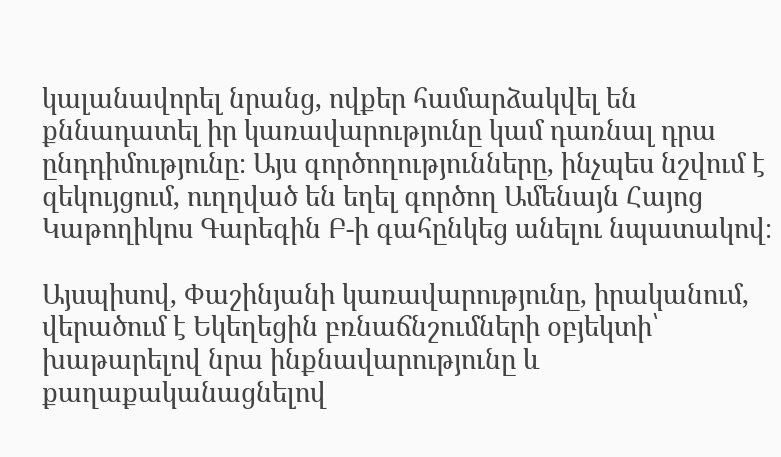կալանավորել նրանց, ովքեր համարձակվել են քննադատել իր կառավարությունը կամ դառնալ դրա ընդդիմությունը։ Այս գործողությունները, ինչպես նշվում է զեկույցում, ուղղված են եղել գործող Ամենայն Հայոց Կաթողիկոս Գարեգին Բ-ի գահընկեց անելու նպատակով։

Այսպիսով, Փաշինյանի կառավարությունը, իրականում, վերածում է Եկեղեցին բռնաճնշումների օբյեկտի՝ խաթարելով նրա ինքնավարությունը և քաղաքականացնելով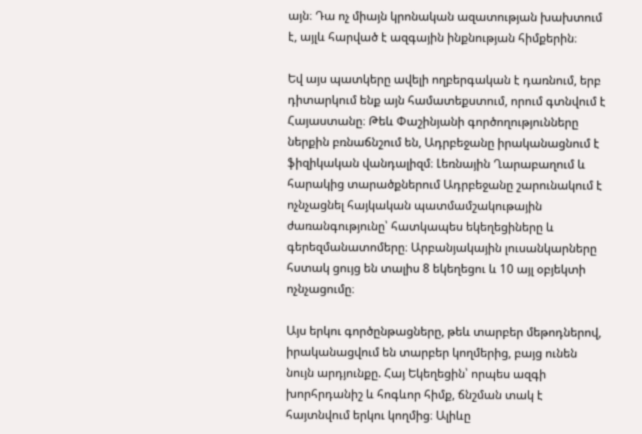այն։ Դա ոչ միայն կրոնական ազատության խախտում է, այլև հարված է ազգային ինքնության հիմքերին։

Եվ այս պատկերը ավելի ողբերգական է դառնում, երբ դիտարկում ենք այն համատեքստում, որում գտնվում է Հայաստանը։ Թեև Փաշինյանի գործողությունները ներքին բռնաճնշում են, Ադրբեջանը իրականացնում է ֆիզիկական վանդալիզմ։ Լեռնային Ղարաբաղում և հարակից տարածքներում Ադրբեջանը շարունակում է ոչնչացնել հայկական պատմամշակութային ժառանգությունը՝ հատկապես եկեղեցիները և գերեզմանատոմերը։ Արբանյակային լուսանկարները հստակ ցույց են տալիս 8 եկեղեցու և 10 այլ օբյեկտի ոչնչացումը։

Այս երկու գործընթացները, թեև տարբեր մեթոդներով, իրականացվում են տարբեր կողմերից, բայց ունեն նույն արդյունքը. Հայ Եկեղեցին՝ որպես ազգի խորհրդանիշ և հոգևոր հիմք, ճնշման տակ է հայտնվում երկու կողմից։ Ալիևը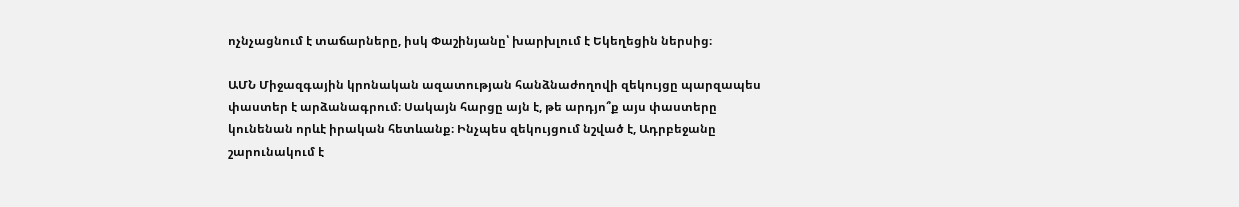ոչնչացնում է տաճարները, իսկ Փաշինյանը՝ խարխլում է Եկեղեցին ներսից։

ԱՄՆ Միջազգային կրոնական ազատության հանձնաժողովի զեկույցը պարզապես փաստեր է արձանագրում։ Սակայն հարցը այն է, թե արդյո՞ք այս փաստերը կունենան որևէ իրական հետևանք։ Ինչպես զեկույցում նշված է, Ադրբեջանը շարունակում է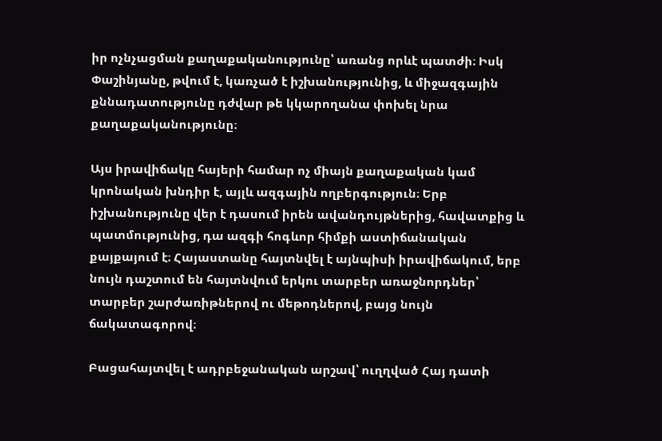իր ոչնչացման քաղաքականությունը՝ առանց որևէ պատժի։ Իսկ Փաշինյանը, թվում է, կառչած է իշխանությունից, և միջազգային քննադատությունը դժվար թե կկարողանա փոխել նրա քաղաքականությունը։

Այս իրավիճակը հայերի համար ոչ միայն քաղաքական կամ կրոնական խնդիր է, այլև ազգային ողբերգություն։ Երբ իշխանությունը վեր է դասում իրեն ավանդույթներից, հավատքից և պատմությունից, դա ազգի հոգևոր հիմքի աստիճանական քայքայում է։ Հայաստանը հայտնվել է այնպիսի իրավիճակում, երբ նույն դաշտում են հայտնվում երկու տարբեր առաջնորդներ՝ տարբեր շարժառիթներով ու մեթոդներով, բայց նույն ճակատագորով։

Բացահայտվել է ադրբեջանական արշավ՝ ուղղված Հայ դատի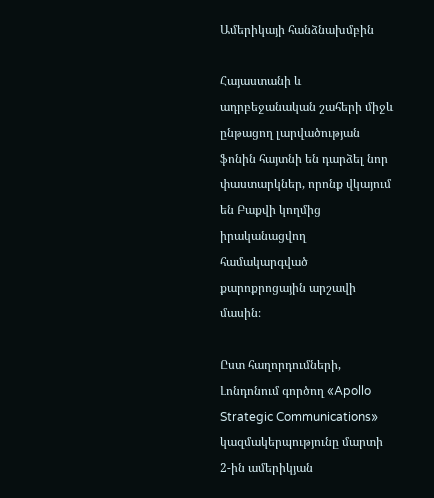Ամերիկայի հանձնախմբին

Հայաստանի և ադրբեջանական շահերի միջև ընթացող լարվածության ֆոնին հայտնի են դարձել նոր փաստարկներ, որոնք վկայում են Բաքվի կողմից իրականացվող համակարգված քարոքրոցային արշավի մասին։

Ըստ հաղորդումների, Լոնդոնում գործող «Apollo Strategic Communications» կազմակերպությունը մարտի 2-ին ամերիկյան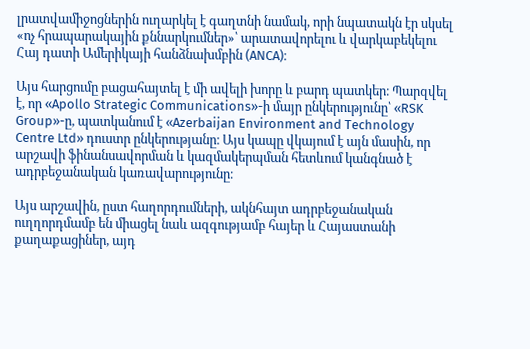լրատվամիջոցներին ուղարկել է գաղտնի նամակ, որի նպատակն էր սկսել «ոչ հրապարակային քննարկումներ»՝ արատավորելու և վարկաբեկելու Հայ դատի Ամերիկայի հանձնախմբին (ANCA)։

Այս հարցումը բացահայտել է մի ավելի խորը և բարդ պատկեր։ Պարզվել է, որ «Apollo Strategic Communications»-ի մայր ընկերությունը՝ «RSK Group»-ը, պատկանում է «Azerbaijan Environment and Technology Centre Ltd» դուստր ընկերությանը։ Այս կապը վկայում է այն մասին, որ արշավի ֆինանսավորման և կազմակերպման հետևում կանգնած է ադրբեջանական կառավարությունը։

Այս արշավին, ըստ հաղորդումների, ակնհայտ ադրբեջանական ուղղորդմամբ են միացել նաև ազգությամբ հայեր և Հայաստանի քաղաքացիներ, այդ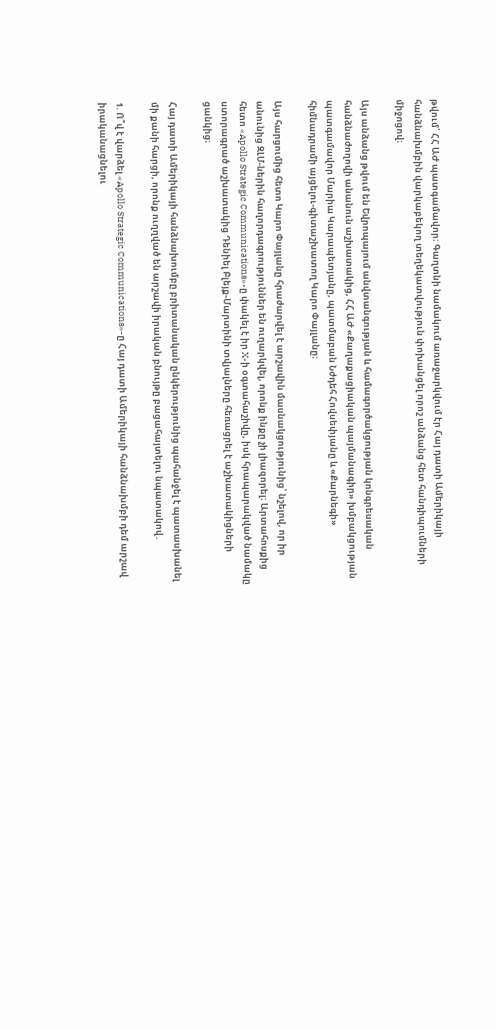թվում՝ ՀՀ ԱԺ պատգամավոր։ Գաղտնի նամակում առաջարկվում էր Հայ դատի Ամերիկայի հանձնախմբին վարկաբեկող տեղեկատվություն փոխանցել որոշ անձանց հետ հանդիպումների միջոցով։

Այս անձանց թվում են Եվրոպայում անվտանգության և համագործակցության կոնգրեսական հանձնաժողովի անանուն աշխատակից, ՀՀ ԱԺ «Քաղաքացիական պայմանագիր» խմբակցության պատգամավոր Մարիա Կարապետյանը, պատմաբան Նժդեհ Հովսեփյանը և «Քարնեգի» հիմնադրամի այցելու-գիտաշխատող Կարո Փայլանը։

Այս հարցումից հետո Կարո Փայլանը հրաժարվել է արշավին մասնակցությունից՝ նշելով, որ իր անունից ԶԼՄ-ներին հաղորդագրություններ են ուղարկվել, որոնք ինքը չի լիազորել։ Արտահոսքից հետո «Apollo Strategic Communications»-ը փակել է իր X-ի օգտահաշիվը, իսկ հրապարակված նամակը ստորագրած աշխատակից Դենիել Բլեյք-Մարտինի տվյալները հեռացրել է աշխատակիցների ցանկից։

Հայ դատի Ամերիկայի հանձնախումբը բրիտանական ընկերությունից պահանջել է պատասխանել մի քանի հարցի, որոնք ուղղված են արշավի իրական բնույթը բացահայտելու նպատակով․

1. Ո՞վ է վարձել «Apollo Strategic Communications»-ը Հայ դատի Ամերիկայի հանձնախմբի դեմ արշավ իրականացնելու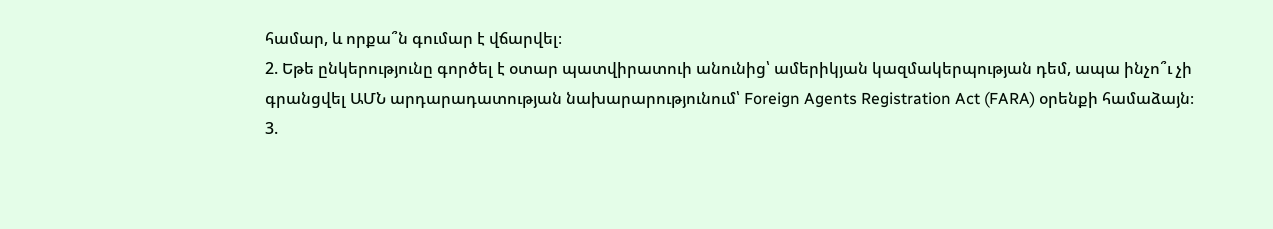համար, և որքա՞ն գումար է վճարվել։
2. Եթե ընկերությունը գործել է օտար պատվիրատուի անունից՝ ամերիկյան կազմակերպության դեմ, ապա ինչո՞ւ չի գրանցվել ԱՄՆ արդարադատության նախարարությունում՝ Foreign Agents Registration Act (FARA) օրենքի համաձայն։
3.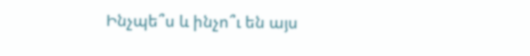Ինչպե՞ս և ինչո՞ւ են այս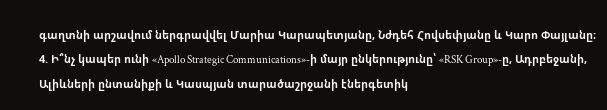գաղտնի արշավում ներգրավվել Մարիա Կարապետյանը, Նժդեհ Հովսեփյանը և Կարո Փայլանը։
4. Ի՞նչ կապեր ունի «Apollo Strategic Communications»-ի մայր ընկերությունը՝ «RSK Group»-ը, Ադրբեջանի, Ալիևների ընտանիքի և Կասպյան տարածաշրջանի էներգետիկ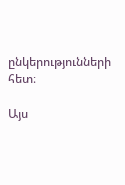ընկերությունների հետ։

Այս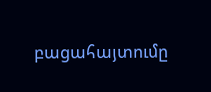բացահայտումը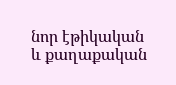նոր էթիկական և քաղաքական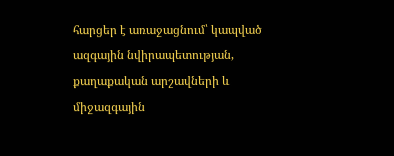հարցեր է առաջացնում՝ կապված ազգային նվիրապետության, քաղաքական արշավների և միջազգային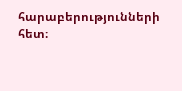հարաբերությունների հետ։